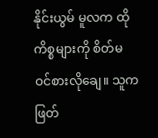နိုင်းယွမ် မူလက ထိုကိစ္စများကို စိတ်မဝင်စားလိုချေ။ သူက ဖြတ်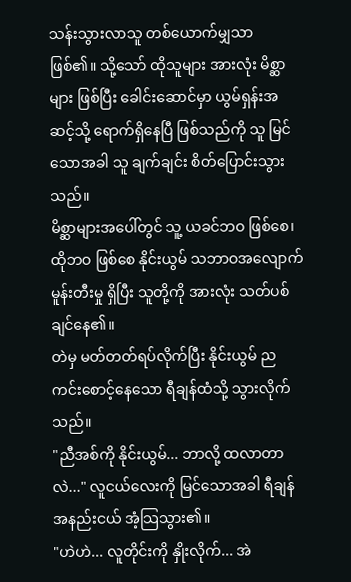သန်းသွားလာသူ တစ်ယောက်မျှသာ ဖြစ်၏။ သို့သော် ထိုသူများ အားလုံး မိစ္ဆာများ ဖြစ်ပြီး ခေါင်းဆောင်မှာ ယွမ်ရှန်းအဆင့်သို့ ရောက်ရှိနေပြီ ဖြစ်သည်ကို သူ မြင်သောအခါ သူ ချက်ချင်း စိတ်ပြောင်းသွားသည်။
မိစ္ဆာများအပေါ်တွင် သူ့ ယခင်ဘဝ ဖြစ်စေ၊ ထိုဘဝ ဖြစ်စေ နိုင်းယွမ် သဘာဝအလျောက် မူန်းတီးမှု ရှိပြီး သူတို့ကို အားလုံး သတ်ပစ်ချင်နေ၏။
တဲမှ မတ်တတ်ရပ်လိုက်ပြီး နိုင်းယွမ် ညကင်းစောင့်နေသော ရီချန်ထံသို့ သွားလိုက်သည်။
"ညီအစ်ကို နိုင်းယွမ်... ဘာလို့ ထလာတာလဲ..." လူငယ်လေးကို မြင်သောအခါ ရီချန် အနည်းငယ် အံ့သြသွား၏။
"ဟဲဟဲ... လူတိုင်းကို နှိုးလိုက်... အဲ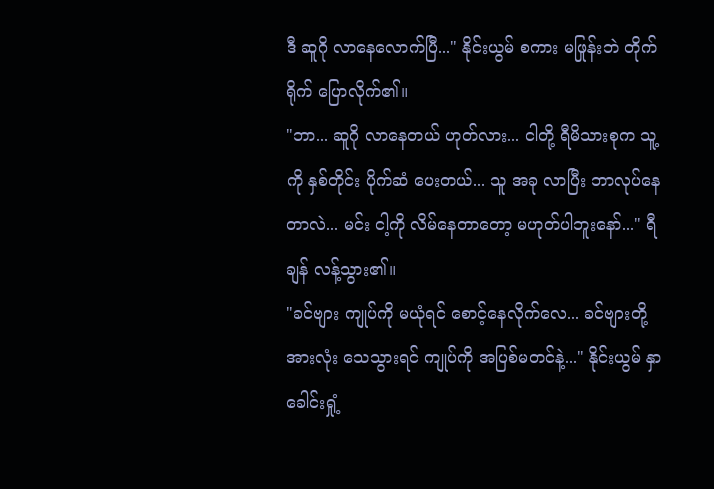ဒီ ဆူဂို လာနေလောက်ပြီ..." နိုင်းယွမ် စကား မဖြုန်းဘဲ တိုက်ရိုက် ပြောလိုက်၏။
"ဘာ... ဆူဂို လာနေတယ် ဟုတ်လား... ငါတို့ ရီမိသားစုက သူ့ကို နှစ်တိုင်း ပိုက်ဆံ ပေးတယ်... သူ အခု လာပြီး ဘာလုပ်နေတာလဲ... မင်း ငါ့ကို လိမ်နေတာတော့ မဟုတ်ပါဘူးနော်..." ရီချန် လန့်သွား၏။
"ခင်ဗျား ကျုပ်ကို မယုံရင် စောင့်နေလိုက်လေ... ခင်ဗျားတို့ အားလုံး သေသွားရင် ကျုပ်ကို အပြစ်မတင်နဲ့..." နိုင်းယွမ် နှာခေါင်းရှုံ့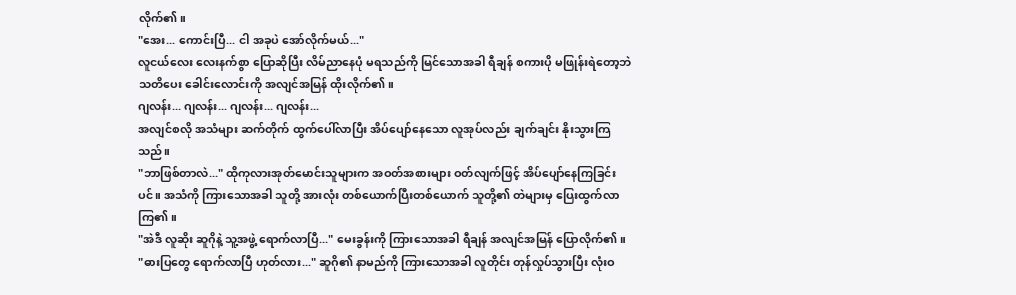လိုက်၏။
"အေး... ကောင်းပြီ... ငါ အခုပဲ အော်လိုက်မယ်..."
လူငယ်လေး လေးနက်စွာ ပြောဆိုပြီး လိမ်ညာနေပုံ မရသည်ကို မြင်သောအခါ ရီချန် စကားပို မဖြုန်းရဲတော့ဘဲ သတိပေး ခေါင်းလောင်းကို အလျင်အမြန် ထိုးလိုက်၏။
ဂျလန်း... ဂျလန်း... ဂျလန်း... ဂျလန်း...
အလျင်စလို အသံများ ဆက်တိုက် ထွက်ပေါ်လာပြီး အိပ်ပျော်နေသော လူအုပ်လည်း ချက်ချင်း နိုးသွားကြသည်။
"ဘာဖြစ်တာလဲ..." ထိုကုလားအုတ်မောင်းသူများက အဝတ်အစားများ ဝတ်လျက်ဖြင့် အိပ်ပျော်နေကြခြင်းပင်။ အသံကို ကြားသောအခါ သူတို့ အားလုံး တစ်ယောက်ပြီးတစ်ယောက် သူတို့၏ တဲများမှ ပြေးထွက်လာကြ၏။
"အဲဒီ လူဆိုး ဆူဂိုနဲ့ သူ့အဖွဲ့ ရောက်လာပြီ..." မေးခွန်းကို ကြားသောအခါ ရီချန် အလျင်အမြန် ပြောလိုက်၏။
"ဓားပြတွေ ရောက်လာပြီ ဟုတ်လား..." ဆူဂို၏ နာမည်ကို ကြားသောအခါ လူတိုင်း တုန်လှုပ်သွားပြီး လုံးဝ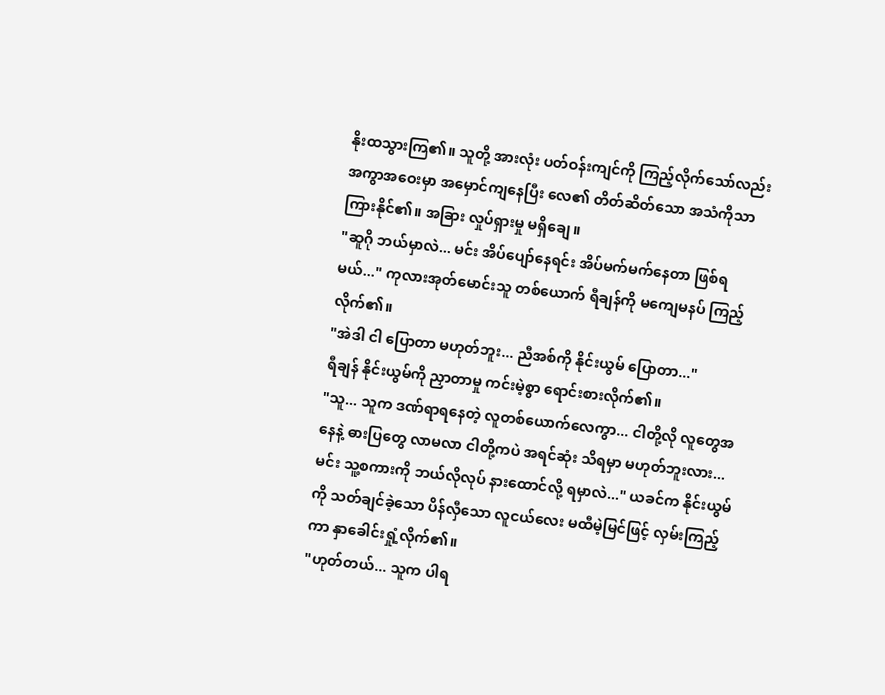နိုးထသွားကြ၏။ သူတို့ အားလုံး ပတ်ဝန်းကျင်ကို ကြည့်လိုက်သော်လည်း အကွာအဝေးမှာ အမှောင်ကျနေပြီး လေ၏ တိတ်ဆိတ်သော အသံကိုသာ ကြားနိုင်၏။ အခြား လှုပ်ရှားမှု မရှိချေ။
"ဆူဂို ဘယ်မှာလဲ... မင်း အိပ်ပျော်နေရင်း အိပ်မက်မက်နေတာ ဖြစ်ရမယ်..." ကုလားအုတ်မောင်းသူ တစ်ယောက် ရီချန်ကို မကျေမနပ် ကြည့်လိုက်၏။
"အဲဒါ ငါ ပြောတာ မဟုတ်ဘူး... ညီအစ်ကို နိုင်းယွမ် ပြောတာ..."
ရီချန် နိုင်းယွမ်ကို ညှာတာမှု ကင်းမဲ့စွာ ရောင်းစားလိုက်၏။
"သူ... သူက ဒဏ်ရာရနေတဲ့ လူတစ်ယောက်လေကွာ... ငါတို့လို လူတွေအနေနဲ့ ဓားပြတွေ လာမလာ ငါတို့ကပဲ အရင်ဆုံး သိရမှာ မဟုတ်ဘူးလား... မင်း သူ့စကားကို ဘယ်လိုလုပ် နားထောင်လို့ ရမှာလဲ..." ယခင်က နိုင်းယွမ်ကို သတ်ချင်ခဲ့သော ပိန်လှီသော လူငယ်လေး မထီမဲ့မြင်ဖြင့် လှမ်းကြည့်ကာ နှာခေါင်းရှုံ့လိုက်၏။
"ဟုတ်တယ်... သူက ပါရ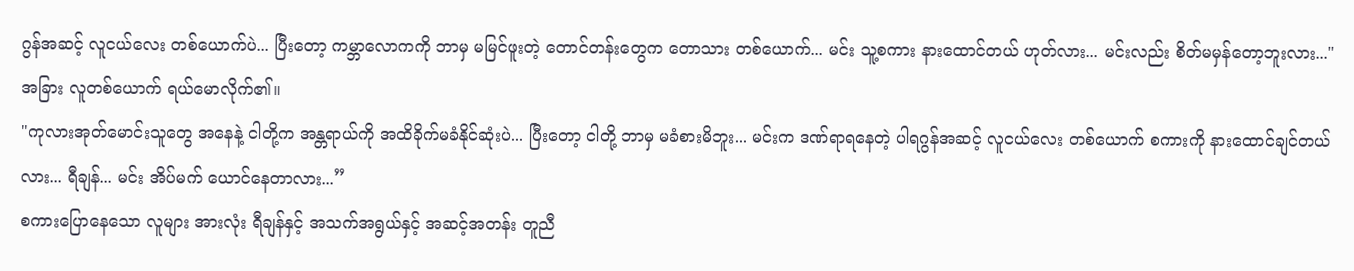ဂွန်အဆင့် လူငယ်လေး တစ်ယောက်ပဲ... ပြီးတော့ ကမ္ဘာလောကကို ဘာမှ မမြင်ဖူးတဲ့ တောင်တန်းတွေက တောသား တစ်ယောက်... မင်း သူ့စကား နားထောင်တယ် ဟုတ်လား... မင်းလည်း စိတ်မမှန်တော့ဘူးလား..."
အခြား လူတစ်ယောက် ရယ်မောလိုက်၏။
"ကုလားအုတ်မောင်းသူတွေ အနေနဲ့ ငါတို့က အန္တရာယ်ကို အထိခိုက်မခံနိုင်ဆုံးပဲ... ပြီးတော့ ငါတို့ ဘာမှ မခံစားမိဘူး... မင်းက ဒဏ်ရာရနေတဲ့ ပါရဂွန်အဆင့် လူငယ်လေး တစ်ယောက် စကားကို နားထောင်ချင်တယ်လား... ရီချန်... မင်း အိပ်မက် ယောင်နေတာလား...”
စကားပြောနေသော လူများ အားလုံး ရီချန်နှင့် အသက်အရွယ်နှင့် အဆင့်အတန်း တူညီ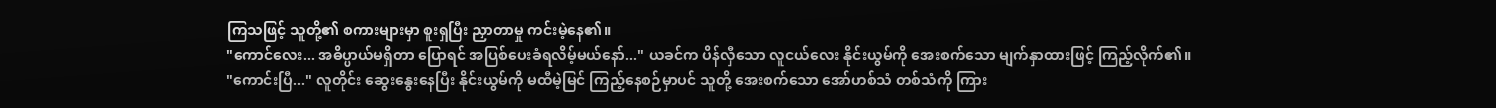ကြသဖြင့် သူတို့၏ စကားများမှာ စူးရှပြီး ညှာတာမှု ကင်းမဲ့နေ၏။
"ကောင်လေး... အဓိပ္ပာယ်မရှိတာ ပြောရင် အပြစ်ပေးခံရလိမ့်မယ်နော်..." ယခင်က ပိန်လှီသော လူငယ်လေး နိုင်းယွမ်ကို အေးစက်သော မျက်နှာထားဖြင့် ကြည့်လိုက်၏။
"ကောင်းပြီ..." လူတိုင်း ဆွေးနွေးနေပြီး နိုင်းယွမ်ကို မထီမဲ့မြင် ကြည့်နေစဉ်မှာပင် သူတို့ အေးစက်သော အော်ဟစ်သံ တစ်သံကို ကြား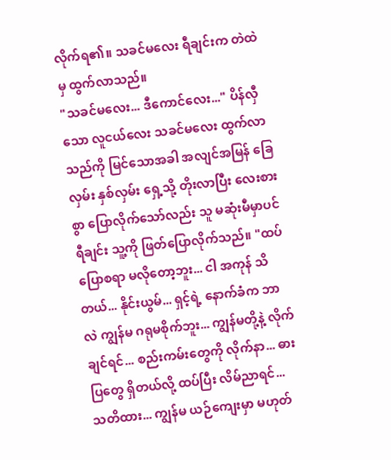လိုက်ရ၏။ သခင်မလေး ရီချင်းက တဲထဲမှ ထွက်လာသည်။
"သခင်မလေး... ဒီကောင်လေး..." ပိန်လှီသော လူငယ်လေး သခင်မလေး ထွက်လာသည်ကို မြင်သောအခါ အလျင်အမြန် ခြေလှမ်း နှစ်လှမ်း ရှေ့သို့ တိုးလာပြီး လေးစားစွာ ပြောလိုက်သော်လည်း သူ မဆုံးမီမှာပင် ရီချင်း သူ့ကို ဖြတ်ပြောလိုက်သည်။ "ထပ်ပြောစရာ မလိုတော့ဘူး... ငါ အကုန် သိတယ်... နိုင်းယွမ်... ရှင့်ရဲ့ နောက်ခံက ဘာလဲ ကျွန်မ ဂရုမစိုက်ဘူး... ကျွန်မတို့နဲ့ လိုက်ချင်ရင်... စည်းကမ်းတွေကို လိုက်နာ... ဓားပြတွေ ရှိတယ်လို့ ထပ်ပြီး လိမ်ညာရင်... သတိထား... ကျွန်မ ယဉ်ကျေးမှာ မဟုတ်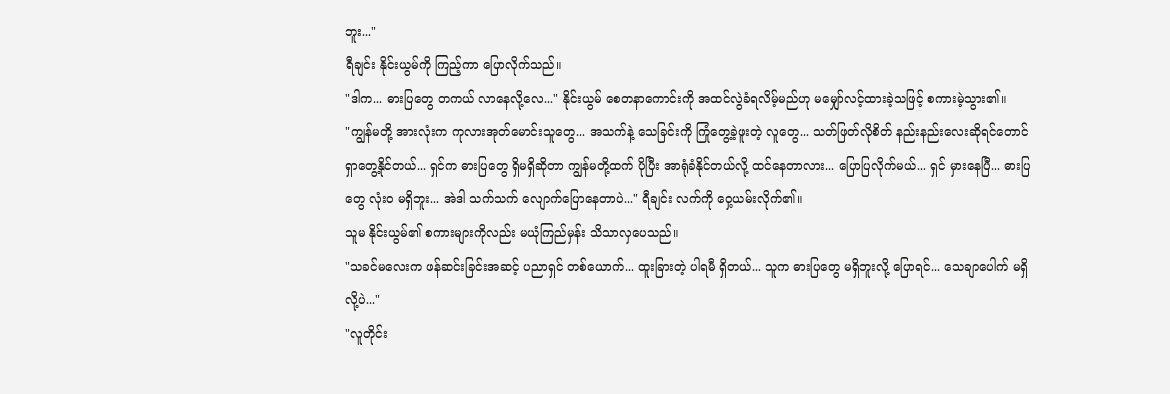ဘူး..."
ရီချင်း နိုင်းယွမ်ကို ကြည့်ကာ ပြောလိုက်သည်။
"ဒါက... ဓားပြတွေ တကယ် လာနေလို့လေ..." နိုင်းယွမ် စေတနာကောင်းကို အထင်လွဲခံရလိမ့်မည်ဟု မမျှော်လင့်ထားခဲ့သဖြင့် စကားမဲ့သွား၏။
"ကျွန်မတို့ အားလုံးက ကုလားအုတ်မောင်းသူတွေ... အသက်နဲ့ သေခြင်းကို ကြုံတွေ့ခဲ့ဖူးတဲ့ လူတွေ... သတ်ဖြတ်လိုစိတ် နည်းနည်းလေးဆိုရင်တောင် ရှာတွေ့နိုင်တယ်... ရှင်က ဓားပြတွေ ရှိမရှိဆိုတာ ကျွန်မတို့ထက် ပိုပြီး အာရုံခံနိုင်တယ်လို့ ထင်နေတာလား... ပြောပြလိုက်မယ်... ရှင် မှားနေပြီ... ဓားပြတွေ လုံးဝ မရှိဘူး... အဲဒါ သက်သက် လျောက်ပြောနေတာပဲ..." ရီချင်း လက်ကို ဝှေ့ယမ်းလိုက်၏။
သူမ နိုင်းယွမ်၏ စကားများကိုလည်း မယုံကြည်မှန်း သိသာလှပေသည်။
"သခင်မလေးက ဖန်ဆင်းခြင်းအဆင့် ပညာရှင် တစ်ယောက်... ထူးခြားတဲ့ ပါရမီ ရှိတယ်... သူက ဓားပြတွေ မရှိဘူးလို့ ပြောရင်... သေချာပေါက် မရှိလို့ပဲ..."
"လူတိုင်း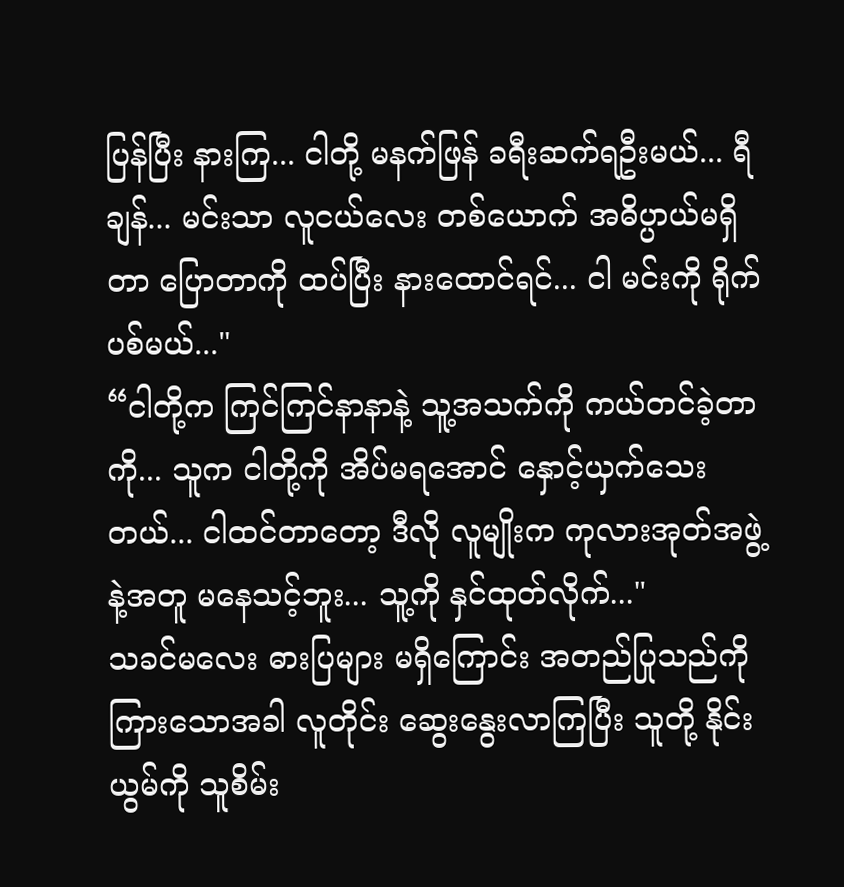ပြန်ပြီး နားကြ... ငါတို့ မနက်ဖြန် ခရီးဆက်ရဦးမယ်... ရီချန်... မင်းသာ လူငယ်လေး တစ်ယောက် အဓိပ္ပာယ်မရှိတာ ပြောတာကို ထပ်ပြီး နားထောင်ရင်... ငါ မင်းကို ရိုက်ပစ်မယ်..."
“ငါတို့က ကြင်ကြင်နာနာနဲ့ သူ့အသက်ကို ကယ်တင်ခဲ့တာကို... သူက ငါတို့ကို အိပ်မရအောင် နှောင့်ယှက်သေးတယ်... ငါထင်တာတော့ ဒီလို လူမျိုးက ကုလားအုတ်အဖွဲ့နဲ့အတူ မနေသင့်ဘူး... သူ့ကို နှင်ထုတ်လိုက်..."
သခင်မလေး ဓားပြများ မရှိကြောင်း အတည်ပြုသည်ကို ကြားသောအခါ လူတိုင်း ဆွေးနွေးလာကြပြီး သူတို့ နိုင်းယွမ်ကို သူစိမ်း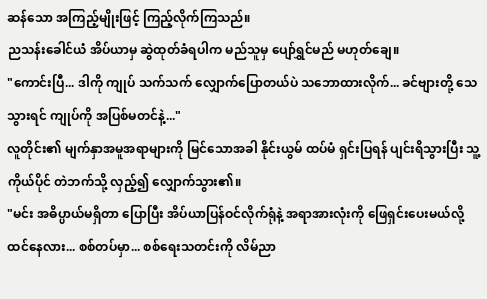ဆန်သော အကြည့်မျိုးဖြင့် ကြည့်လိုက်ကြသည်။
ညသန်းခေါင်ယံ အိပ်ယာမှ ဆွဲထုတ်ခံရပါက မည်သူမှ ပျော်ရွှင်မည် မဟုတ်ချေ။
"ကောင်းပြီ... ဒါကို ကျုပ် သက်သက် လျှောက်ပြောတယ်ပဲ သဘောထားလိုက်... ခင်ဗျားတို့ သေသွားရင် ကျုပ်ကို အပြစ်မတင်နဲ့..."
လူတိုင်း၏ မျက်နှာအမူအရာများကို မြင်သောအခါ နိုင်းယွမ် ထပ်မံ ရှင်းပြရန် ပျင်းရိသွားပြီး သူ့ကိုယ်ပိုင် တဲဘက်သို့ လှည့်၍ လျှောက်သွား၏။
"မင်း အဓိပ္ပာယ်မရှိတာ ပြောပြီး အိပ်ယာပြန်ဝင်လိုက်ရုံနဲ့ အရာအားလုံးကို ဖြေရှင်းပေးမယ်လို့ ထင်နေလား... စစ်တပ်မှာ... စစ်ရေးသတင်းကို လိမ်ညာ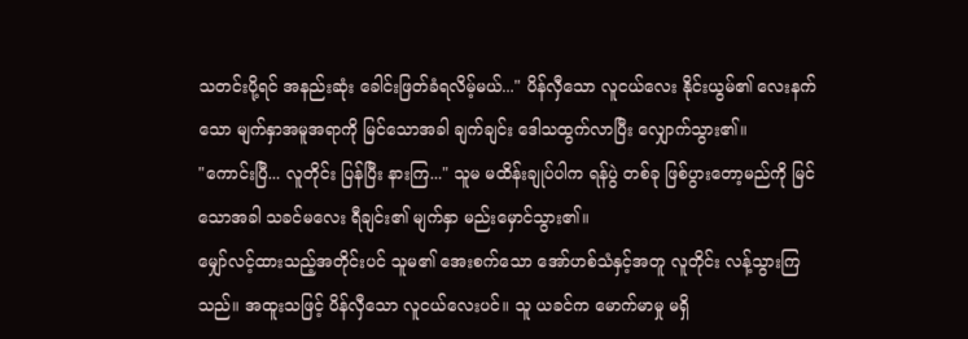သတင်းပို့ရင် အနည်းဆုံး ခေါင်းဖြတ်ခံရလိမ့်မယ်..." ပိန်လှီသော လူငယ်လေး နိုင်းယွမ်၏ လေးနက်သော မျက်နှာအမူအရာကို မြင်သောအခါ ချက်ချင်း ဒေါသထွက်လာပြီး လျှောက်သွား၏။
"ကောင်းပြီ... လူတိုင်း ပြန်ပြီး နားကြ..." သူမ မထိန်းချုပ်ပါက ရန်ပွဲ တစ်ခု ဖြစ်ပွားတော့မည်ကို မြင်သောအခါ သခင်မလေး ရီချင်း၏ မျက်နှာ မည်းမှောင်သွား၏။
မျှော်လင့်ထားသည့်အတိုင်းပင် သူမ၏ အေးစက်သော အော်ဟစ်သံနှင့်အတူ လူတိုင်း လန့်သွားကြသည်။ အထူးသဖြင့် ပိန်လှီသော လူငယ်လေးပင်။ သူ ယခင်က မောက်မာမှု မရှိ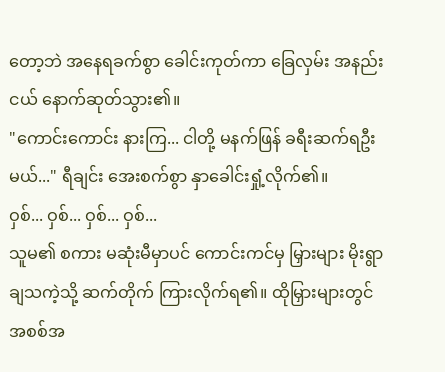တော့ဘဲ အနေရခက်စွာ ခေါင်းကုတ်ကာ ခြေလှမ်း အနည်းငယ် နောက်ဆုတ်သွား၏။
"ကောင်းကောင်း နားကြ... ငါတို့ မနက်ဖြန် ခရီးဆက်ရဦးမယ်..." ရီချင်း အေးစက်စွာ နှာခေါင်းရှုံ့လိုက်၏။
ဝှစ်... ဝှစ်... ဝှစ်... ဝှစ်...
သူမ၏ စကား မဆုံးမီမှာပင် ကောင်းကင်မှ မြှားများ မိုးရွာချသကဲ့သို့ ဆက်တိုက် ကြားလိုက်ရ၏။ ထိုမြှားများတွင် အစစ်အ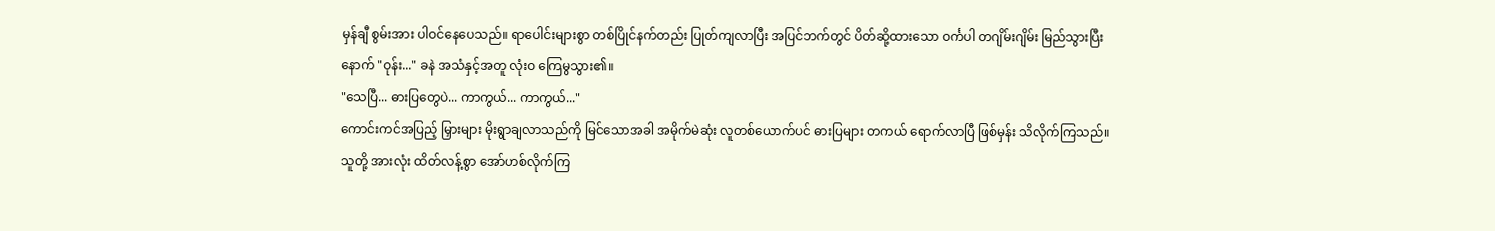မှန်ချီ စွမ်းအား ပါဝင်နေပေသည်။ ရာပေါင်းများစွာ တစ်ပြိုင်နက်တည်း ပြုတ်ကျလာပြီး အပြင်ဘက်တွင် ပိတ်ဆို့ထားသော ဝင်္ကပါ တဂျိမ်းဂျိမ်း မြည်သွားပြီးနောက် "ဝုန်း..." ခနဲ အသံနှင့်အတူ လုံးဝ ကြေမွသွား၏။
"သေပြီ... ဓားပြတွေပဲ... ကာကွယ်... ကာကွယ်..."
ကောင်းကင်အပြည့် မြှားများ မိုးရွာချလာသည်ကို မြင်သောအခါ အမိုက်မဲဆုံး လူတစ်ယောက်ပင် ဓားပြများ တကယ် ရောက်လာပြီ ဖြစ်မှန်း သိလိုက်ကြသည်။ သူတို့ အားလုံး ထိတ်လန့်စွာ အော်ဟစ်လိုက်ကြ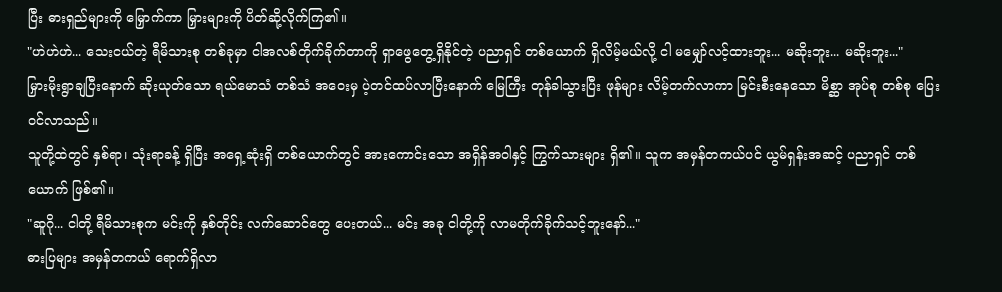ပြီး ဓားရှည်များကို မြှောက်ကာ မြှားများကို ပိတ်ဆို့လိုက်ကြ၏။
"ဟဲဟဲဟဲ... သေးငယ်တဲ့ ရီမိသားစု တစ်ခုမှာ ငါအလစ်တိုက်ခိုက်တာကို ရှာဖွေတွေ့ရှိနိုင်တဲ့ ပညာရှင် တစ်ယောက် ရှိလိမ့်မယ်လို့ ငါ မမျှော်လင့်ထားဘူး... မဆိုးဘူး... မဆိုးဘူး..."
မြှားမိုးရွာချပြီးနောက် ဆိုးယုတ်သော ရယ်မောသံ တစ်သံ အဝေးမှ ပဲ့တင်ထပ်လာပြီးနောက် မြေကြီး တုန်ခါသွားပြီး ဖုန်များ လိမ့်တက်လာကာ မြင်းစီးနေသော မိစ္ဆာ အုပ်စု တစ်စု ပြေးဝင်လာသည်။
သူတို့ထဲတွင် နှစ်ရာ၊ သုံးရာခန့် ရှိပြီး အရှေ့ဆုံးရှိ တစ်ယောက်တွင် အားကောင်းသော အရှိန်အဝါနှင့် ကြွက်သားများ ရှိ၏။ သူက အမှန်တကယ်ပင် ယွမ်ရှန်းအဆင့် ပညာရှင် တစ်ယောက် ဖြစ်၏။
"ဆူဂို... ငါတို့ ရီမိသားစုက မင်းကို နှစ်တိုင်း လက်ဆောင်တွေ ပေးတယ်... မင်း အခု ငါတို့ကို လာမတိုက်ခိုက်သင့်ဘူးနော်..."
ဓားပြများ အမှန်တကယ် ရောက်ရှိလာ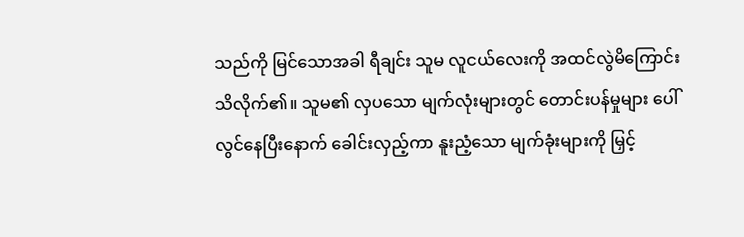သည်ကို မြင်သောအခါ ရီချင်း သူမ လူငယ်လေးကို အထင်လွဲမိကြောင်း သိလိုက်၏။ သူမ၏ လှပသော မျက်လုံးများတွင် တောင်းပန်မှုများ ပေါ်လွင်နေပြီးနောက် ခေါင်းလှည့်ကာ နူးညံ့သော မျက်ခုံးများကို မြှင့်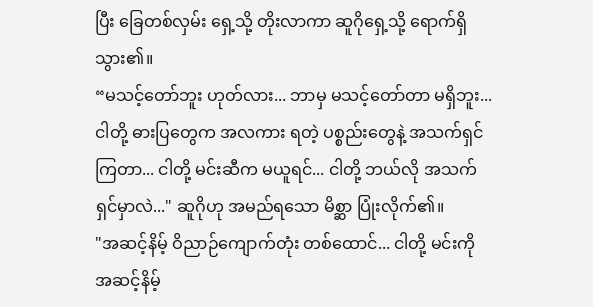ပြီး ခြေတစ်လှမ်း ရှေ့သို့ တိုးလာကာ ဆူဂိုရှေ့သို့ ရောက်ရှိသွား၏။
“မသင့်တော်ဘူး ဟုတ်လား... ဘာမှ မသင့်တော်တာ မရှိဘူး... ငါတို့ ဓားပြတွေက အလကား ရတဲ့ ပစ္စည်းတွေနဲ့ အသက်ရှင်ကြတာ... ငါတို့ မင်းဆီက မယူရင်... ငါတို့ ဘယ်လို အသက်ရှင်မှာလဲ..." ဆူဂိုဟု အမည်ရသော မိစ္ဆာ ပြုံးလိုက်၏။
"အဆင့်နိမ့် ဝိညာဉ်ကျောက်တုံး တစ်ထောင်... ငါတို့ မင်းကို အဆင့်နိမ့်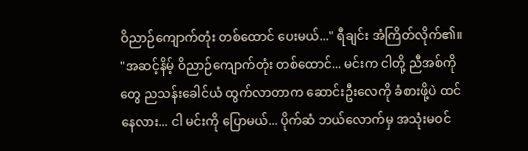ဝိညာဉ်ကျောက်တုံး တစ်ထောင် ပေးမယ်..." ရီချင်း အံကြိတ်လိုက်၏။
"အဆင့်နိမ့် ဝိညာဉ်ကျောက်တုံး တစ်ထောင်... မင်းက ငါတို့ ညီအစ်ကိုတွေ ညသန်းခေါင်ယံ ထွက်လာတာက ဆောင်းဦးလေကို ခံစားဖို့ပဲ ထင်နေလား... ငါ မင်းကို ပြောမယ်... ပိုက်ဆံ ဘယ်လောက်မှ အသုံးမဝင်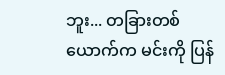ဘူး... တခြားတစ်ယောက်က မင်းကို ပြန်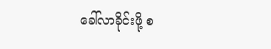ခေါ်လာခိုင်းဖို့ စ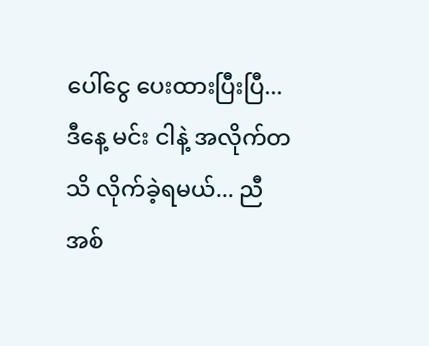ပေါ်ငွေ ပေးထားပြီးပြီ... ဒီနေ့ မင်း ငါနဲ့ အလိုက်တသိ လိုက်ခဲ့ရမယ်... ညီအစ်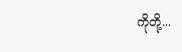ကိုတို့...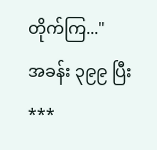တိုက်ကြ..."
အခန်း ၃၉၉ ပြီး
***